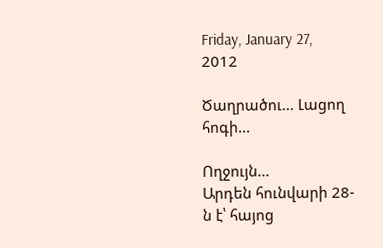Friday, January 27, 2012

Ծաղրածու... Լացող հոգի...

Ողջույն...
Արդեն հունվարի 28-ն է՝ հայոց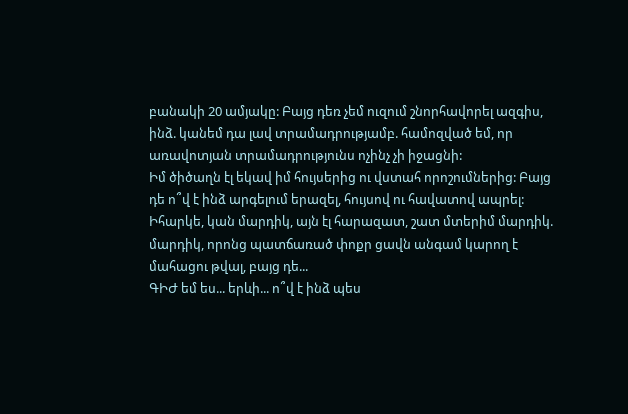բանակի 20 ամյակը: Բայց դեռ չեմ ուզում շնորհավորել ազգիս, ինձ. կանեմ դա լավ տրամադրությամբ. համոզված եմ, որ առավոտյան տրամադրությունս ոչինչ չի իջացնի:
Իմ ծիծաղն էլ եկավ իմ հույսերից ու վստահ որոշումներից: Բայց դե ո՞վ է ինձ արգելում երազել, հույսով ու հավատով ապրել: Իհարկե, կան մարդիկ, այն էլ հարազատ, շատ մտերիմ մարդիկ. մարդիկ, որոնց պատճառած փոքր ցավն անգամ կարող է մահացու թվալ, բայց դե...
ԳԻԺ եմ ես... երևի... ո՞վ է ինձ պես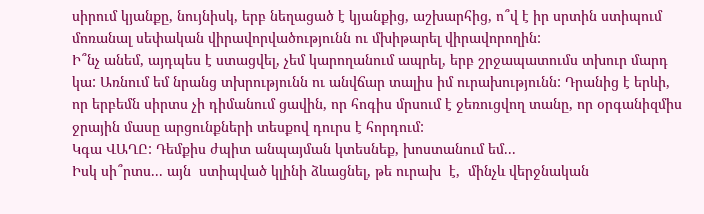սիրում կյանքը, նույնիսկ, երբ նեղացած է կյանքից, աշխարհից, ո՞վ է իր սրտին ստիպում մոռանալ սեփական վիրավորվածությունն ու մխիթարել վիրավորողին:
Ի՞նչ անեմ, այդպես է ստացվել, չեմ կարողանում ապրել, երբ շրջապատումս տխուր մարդ կա: Առնում եմ նրանց տխրությունն ու անվճար տալիս իմ ուրախությունն: Դրանից է երևի, որ երբեմն սիրտս չի դիմանում ցավին, որ հոգիս մրսում է ջեռուցվող տանը, որ օրգանիզմիս ջրային մասը արցունքների տեսքով դուրս է հորդում:
Կգա ՎԱՂԸ: Դեմքիս ժպիտ անպայման կտեսնեք, խոստանում եմ...
Իսկ սի՞րտս... այն  ստիպված կլինի ձևացնել, թե ուրախ  է,  մինչև վերջնական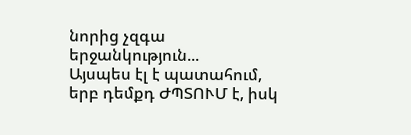նորից չզգա երջանկություն...
Այսպես էլ է պատահում, երբ դեմքդ ԺՊՏՈՒՄ է, իսկ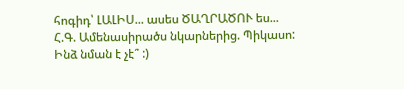հոգիդ՝ ԼԱԼԻՍ... ասես ԾԱՂՐԱԾՈՒ ես...
Հ.Գ. Ամենասիրածս նկարներից. Պիկասո:
Ինձ նման է չէ՞ :)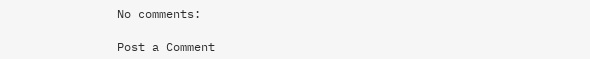No comments:

Post a Comment